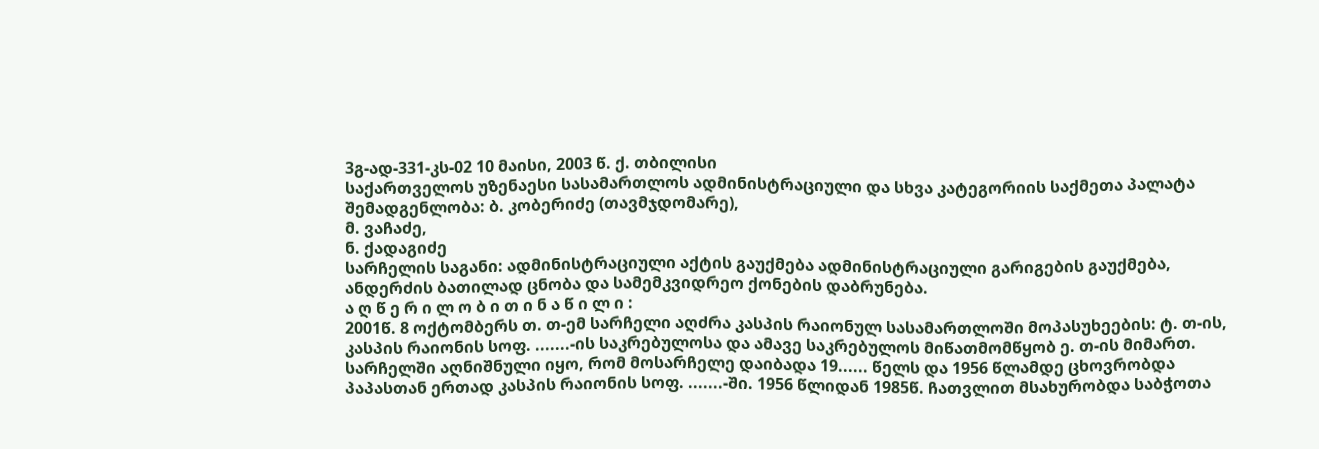3გ-ად-331-კს-02 10 მაისი, 2003 წ. ქ. თბილისი
საქართველოს უზენაესი სასამართლოს ადმინისტრაციული და სხვა კატეგორიის საქმეთა პალატა
შემადგენლობა: ბ. კობერიძე (თავმჯდომარე),
მ. ვაჩაძე,
ნ. ქადაგიძე
სარჩელის საგანი: ადმინისტრაციული აქტის გაუქმება ადმინისტრაციული გარიგების გაუქმება, ანდერძის ბათილად ცნობა და სამემკვიდრეო ქონების დაბრუნება.
ა ღ წ ე რ ი ლ ო ბ ი თ ი ნ ა წ ი ლ ი :
2001წ. 8 ოქტომბერს თ. თ-ემ სარჩელი აღძრა კასპის რაიონულ სასამართლოში მოპასუხეების: ტ. თ-ის, კასპის რაიონის სოფ. .......-ის საკრებულოსა და ამავე საკრებულოს მიწათმომწყობ ე. თ-ის მიმართ.
სარჩელში აღნიშნული იყო, რომ მოსარჩელე დაიბადა 19...... წელს და 1956 წლამდე ცხოვრობდა პაპასთან ერთად კასპის რაიონის სოფ. .......-ში. 1956 წლიდან 1985წ. ჩათვლით მსახურობდა საბჭოთა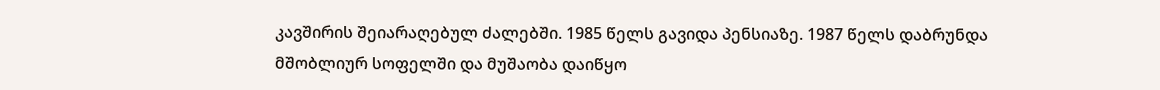კავშირის შეიარაღებულ ძალებში. 1985 წელს გავიდა პენსიაზე. 1987 წელს დაბრუნდა მშობლიურ სოფელში და მუშაობა დაიწყო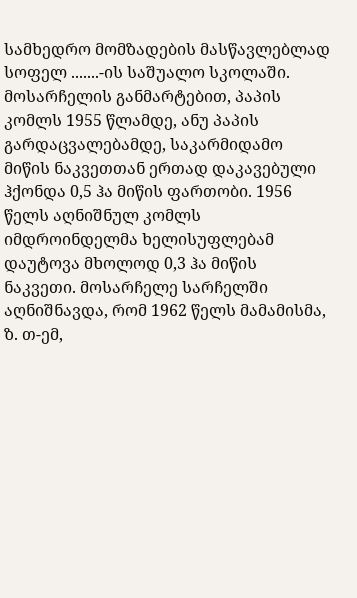სამხედრო მომზადების მასწავლებლად სოფელ .......-ის საშუალო სკოლაში.
მოსარჩელის განმარტებით, პაპის კომლს 1955 წლამდე, ანუ პაპის გარდაცვალებამდე, საკარმიდამო მიწის ნაკვეთთან ერთად დაკავებული ჰქონდა 0,5 ჰა მიწის ფართობი. 1956 წელს აღნიშნულ კომლს იმდროინდელმა ხელისუფლებამ დაუტოვა მხოლოდ 0,3 ჰა მიწის ნაკვეთი. მოსარჩელე სარჩელში აღნიშნავდა, რომ 1962 წელს მამამისმა, ზ. თ-ემ,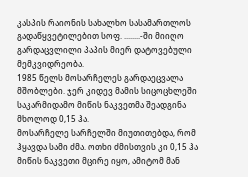კასპის რაიონის სახალხო სასამართლოს გადაწყვეტილებით სოფ. ........-ში მიიღო გარდაცვლილი პაპის მიერ დატოვებული მემკვიდრეობა.
1985 წელს მოსარჩელეს გარდაეცვალა მშობლები. ჯერ კიდევ მამის სიცოცხლეში საკარმიდამო მიწის ნაკვეთმა შეადგინა მხოლოდ 0,15 ჰა.
მოსარჩელე სარჩელში მიუთითებდა, რომ ჰყავდა სამი ძმა. ოთხი ძმისთვის კი 0,15 ჰა მიწის ნაკვეთი მცირე იყო, ამიტომ მან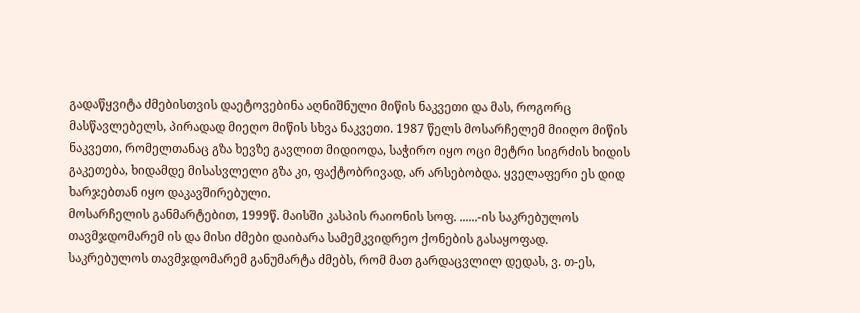გადაწყვიტა ძმებისთვის დაეტოვებინა აღნიშნული მიწის ნაკვეთი და მას, როგორც მასწავლებელს, პირადად მიეღო მიწის სხვა ნაკვეთი. 1987 წელს მოსარჩელემ მიიღო მიწის ნაკვეთი, რომელთანაც გზა ხევზე გავლით მიდიოდა, საჭირო იყო ოცი მეტრი სიგრძის ხიდის გაკეთება, ხიდამდე მისასვლელი გზა კი, ფაქტობრივად, არ არსებობდა. ყველაფერი ეს დიდ ხარჯებთან იყო დაკავშირებული.
მოსარჩელის განმარტებით, 1999წ. მაისში კასპის რაიონის სოფ. ......-ის საკრებულოს თავმჯდომარემ ის და მისი ძმები დაიბარა სამემკვიდრეო ქონების გასაყოფად. საკრებულოს თავმჯდომარემ განუმარტა ძმებს, რომ მათ გარდაცვლილ დედას, ვ. თ-ეს,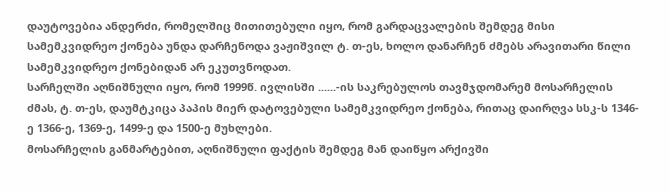დაუტოვებია ანდერძი, რომელშიც მითითებული იყო, რომ გარდაცვალების შემდეგ მისი სამემკვიდრეო ქონება უნდა დარჩენოდა ვაჟიშვილ ტ. თ-ეს, ხოლო დანარჩენ ძმებს არავითარი წილი სამემკვიდრეო ქონებიდან არ ეკუთვნოდათ.
სარჩელში აღნიშნული იყო, რომ 1999წ. ივლისში ......-ის საკრებულოს თავმჯდომარემ მოსარჩელის ძმას, ტ. თ-ეს, დაუმტკიცა პაპის მიერ დატოვებული სამემკვიდრეო ქონება, რითაც დაირღვა სსკ-ს 1346-ე 1366-ე, 1369-ე, 1499-ე და 1500-ე მუხლები.
მოსარჩელის განმარტებით, აღნიშნული ფაქტის შემდეგ მან დაიწყო არქივში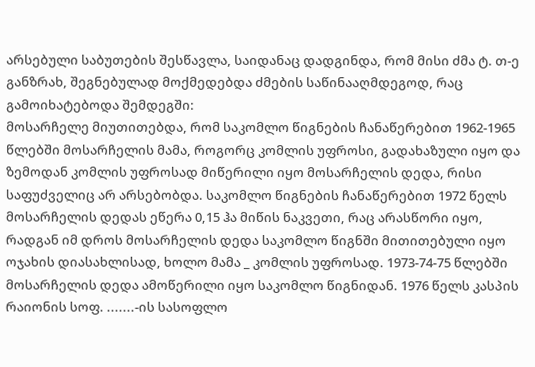არსებული საბუთების შესწავლა, საიდანაც დადგინდა, რომ მისი ძმა ტ. თ-ე განზრახ, შეგნებულად მოქმედებდა ძმების საწინააღმდეგოდ, რაც გამოიხატებოდა შემდეგში:
მოსარჩელე მიუთითებდა, რომ საკომლო წიგნების ჩანაწერებით 1962-1965 წლებში მოსარჩელის მამა, როგორც კომლის უფროსი, გადახაზული იყო და ზემოდან კომლის უფროსად მიწერილი იყო მოსარჩელის დედა, რისი საფუძველიც არ არსებობდა. საკომლო წიგნების ჩანაწერებით 1972 წელს მოსარჩელის დედას ეწერა 0,15 ჰა მიწის ნაკვეთი, რაც არასწორი იყო, რადგან იმ დროს მოსარჩელის დედა საკომლო წიგნში მითითებული იყო ოჯახის დიასახლისად, ხოლო მამა _ კომლის უფროსად. 1973-74-75 წლებში მოსარჩელის დედა ამოწერილი იყო საკომლო წიგნიდან. 1976 წელს კასპის რაიონის სოფ. .......-ის სასოფლო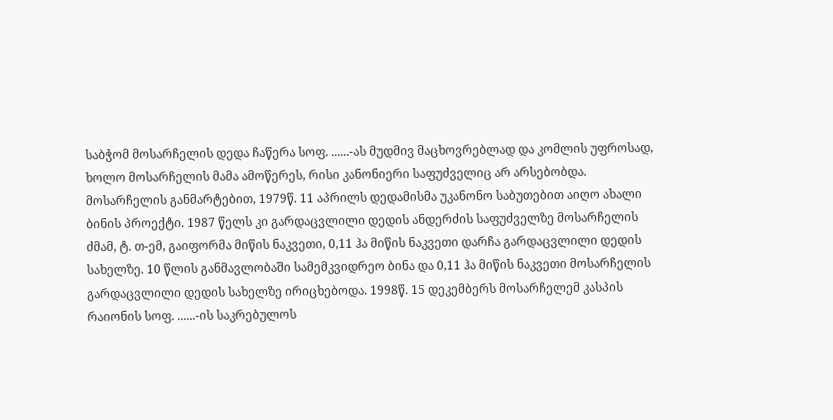საბჭომ მოსარჩელის დედა ჩაწერა სოფ. ......-ას მუდმივ მაცხოვრებლად და კომლის უფროსად, ხოლო მოსარჩელის მამა ამოწერეს, რისი კანონიერი საფუძველიც არ არსებობდა.
მოსარჩელის განმარტებით, 1979წ. 11 აპრილს დედამისმა უკანონო საბუთებით აიღო ახალი ბინის პროექტი. 1987 წელს კი გარდაცვლილი დედის ანდერძის საფუძველზე მოსარჩელის ძმამ, ტ. თ-ემ, გაიფორმა მიწის ნაკვეთი, 0,11 ჰა მიწის ნაკვეთი დარჩა გარდაცვლილი დედის სახელზე. 10 წლის განმავლობაში სამემკვიდრეო ბინა და 0,11 ჰა მიწის ნაკვეთი მოსარჩელის გარდაცვლილი დედის სახელზე ირიცხებოდა. 1998წ. 15 დეკემბერს მოსარჩელემ კასპის რაიონის სოფ. ......-ის საკრებულოს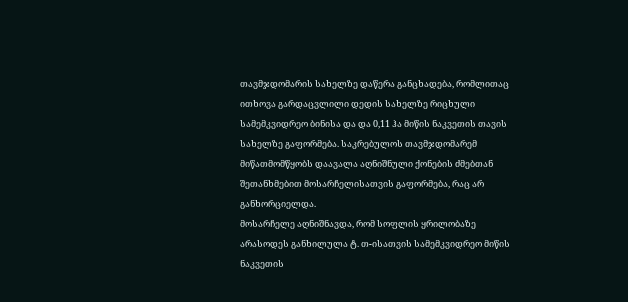თავმჯდომარის სახელზე დაწერა განცხადება, რომლითაც ითხოვა გარდაცვლილი დედის სახელზე რიცხული სამემკვიდრეო ბინისა და და 0,11 ჰა მიწის ნაკვეთის თავის სახელზე გაფორმება. საკრებულოს თავმჯდომარემ მიწათმომწყობს დაავალა აღნიშნული ქონების ძმებთან შეთანხმებით მოსარჩელისათვის გაფორმება, რაც არ განხორციელდა.
მოსარჩელე აღნიშნავდა, რომ სოფლის ყრილობაზე არასოდეს განხილულა ტ. თ-ისათვის სამემკვიდრეო მიწის ნაკვეთის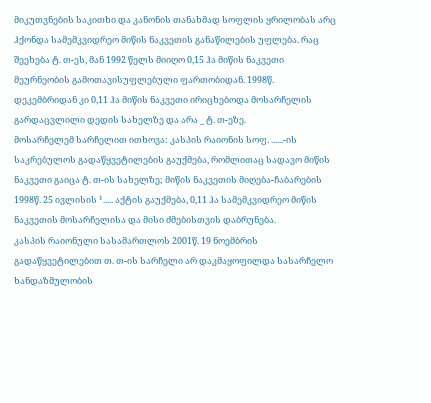მიკუთვნების საკითხი და კანონის თანახმად სოფლის ყრილობას არც ჰქონდა სამემკვიდრეო მიწის ნაკვეთის განაწილების უფლება. რაც შეეხება ტ. თ-ეს, მან 1992 წელს მიიღო 0,15 ჰა მიწის ნაკვეთი მეურნეობის გამოთავისუფლებული ფართობიდან. 1998წ. დეკემბრიდან კი 0,11 ჰა მიწის ნაკვეთი ირიცხებოდა მოსარჩელის გარდაცვლილი დედის სახელზე და არა _ ტ. თ-ეზე.
მოსარჩელემ სარჩელით ითხოვა: კასპის რაიონის სოფ. ......-ის საკრებულოს გადაწყვეტილების გაუქმება, რომლითაც სადავო მიწის ნაკვეთი გაიცა ტ. თ-ის სახელზე; მიწის ნაკვეთის მიღება-ჩაბარების 1998წ. 25 ივლისის ¹..... აქტის გაუქმება, 0,11 ჰა სამემკვიდრეო მიწის ნაკვეთის მოსარჩელისა და მისი ძმებისთვის დაბრუნება.
კასპის რაიონული სასამართლოს 2001წ. 19 ნოემბრის გადაწყვეტილებით თ. თ-ის სარჩელი არ დაკმაყოფილდა სასარჩელო ხანდაზმულობის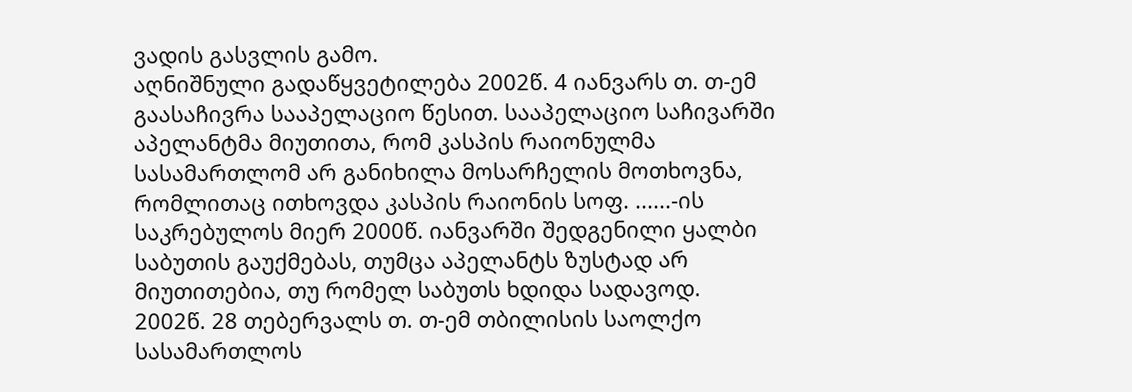ვადის გასვლის გამო.
აღნიშნული გადაწყვეტილება 2002წ. 4 იანვარს თ. თ-ემ გაასაჩივრა სააპელაციო წესით. სააპელაციო საჩივარში აპელანტმა მიუთითა, რომ კასპის რაიონულმა სასამართლომ არ განიხილა მოსარჩელის მოთხოვნა, რომლითაც ითხოვდა კასპის რაიონის სოფ. ......-ის საკრებულოს მიერ 2000წ. იანვარში შედგენილი ყალბი საბუთის გაუქმებას, თუმცა აპელანტს ზუსტად არ მიუთითებია, თუ რომელ საბუთს ხდიდა სადავოდ.
2002წ. 28 თებერვალს თ. თ-ემ თბილისის საოლქო სასამართლოს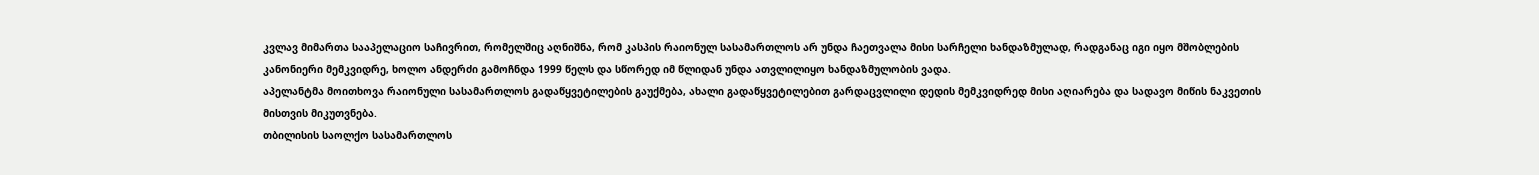კვლავ მიმართა სააპელაციო საჩივრით, რომელშიც აღნიშნა, რომ კასპის რაიონულ სასამართლოს არ უნდა ჩაეთვალა მისი სარჩელი ხანდაზმულად, რადგანაც იგი იყო მშობლების კანონიერი მემკვიდრე, ხოლო ანდერძი გამოჩნდა 1999 წელს და სწორედ იმ წლიდან უნდა ათვლილიყო ხანდაზმულობის ვადა.
აპელანტმა მოითხოვა რაიონული სასამართლოს გადაწყვეტილების გაუქმება, ახალი გადაწყვეტილებით გარდაცვლილი დედის მემკვიდრედ მისი აღიარება და სადავო მიწის ნაკვეთის მისთვის მიკუთვნება.
თბილისის საოლქო სასამართლოს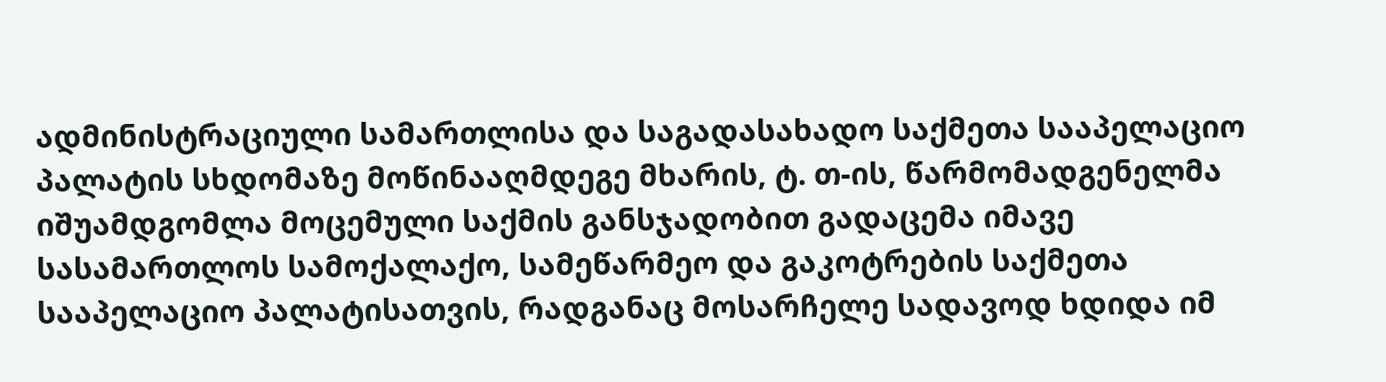ადმინისტრაციული სამართლისა და საგადასახადო საქმეთა სააპელაციო პალატის სხდომაზე მოწინააღმდეგე მხარის, ტ. თ-ის, წარმომადგენელმა იშუამდგომლა მოცემული საქმის განსჯადობით გადაცემა იმავე სასამართლოს სამოქალაქო, სამეწარმეო და გაკოტრების საქმეთა სააპელაციო პალატისათვის, რადგანაც მოსარჩელე სადავოდ ხდიდა იმ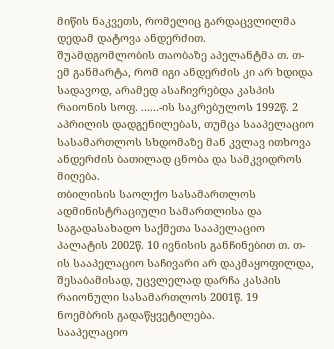მიწის ნაკვეთს, რომელიც გარდაცვლილმა დედამ დატოვა ანდერძით.
შუამდგომლობის თაობაზე აპელანტმა თ. თ-ემ განმარტა, რომ იგი ანდერძის კი არ ხდიდა სადავოდ, არამედ ასაჩივრებდა კასპის რაიონის სოფ. ......-ის საკრებულოს 1992წ. 2 აპრილის დადგენილებას, თუმცა სააპელაციო სასამართლოს სხდომაზე მან კვლავ ითხოვა ანდერძის ბათილად ცნობა და სამკვიდროს მიღება.
თბილისის საოლქო სასამართლოს ადმინისტრაციული სამართლისა და საგადასახადო საქმეთა სააპელაციო პალატის 2002წ. 10 ივნისის განჩინებით თ. თ-ის სააპელაციო საჩივარი არ დაკმაყოფილდა, შესაბამისად, უცვლელად დარჩა კასპის რაიონული სასამართლოს 2001წ. 19 ნოემბრის გადაწყვეტილება.
სააპელაციო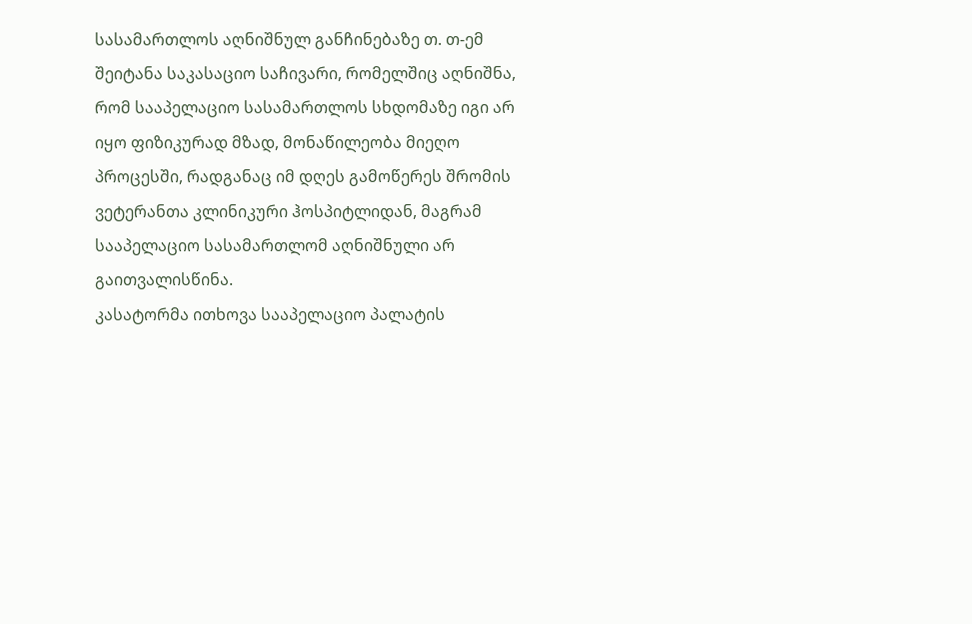სასამართლოს აღნიშნულ განჩინებაზე თ. თ-ემ შეიტანა საკასაციო საჩივარი, რომელშიც აღნიშნა, რომ სააპელაციო სასამართლოს სხდომაზე იგი არ იყო ფიზიკურად მზად, მონაწილეობა მიეღო პროცესში, რადგანაც იმ დღეს გამოწერეს შრომის ვეტერანთა კლინიკური ჰოსპიტლიდან, მაგრამ სააპელაციო სასამართლომ აღნიშნული არ გაითვალისწინა.
კასატორმა ითხოვა სააპელაციო პალატის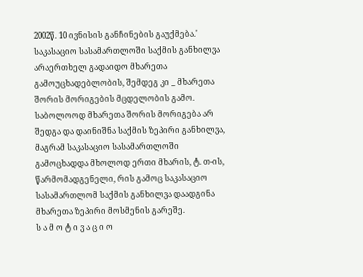2002წ. 10 ივნისის განჩინების გაუქმება.'
საკასაციო სასამართლოში საქმის განხილვა არაერთხელ გადაიდო მხარეთა გამოუცხადებლობის, შემდეგ კი _ მხარეთა შორის მორიგების მცდელობის გამო.
საბოლოოდ მხარეთა შორის მორიგება არ შედგა და დაინიშნა საქმის ზეპირი განხილვა, მაგრამ საკასაციო სასამართლოში გამოცხადდა მხოლოდ ერთი მხარის, ტ. თ-ის, წარმომადგენელი, რის გამოც საკასაციო სასამართლომ საქმის განხილვა დაადგინა მხარეთა ზეპირი მოსმენის გარეშე.
ს ა მ ო ტ ი ვ ა ც ი ო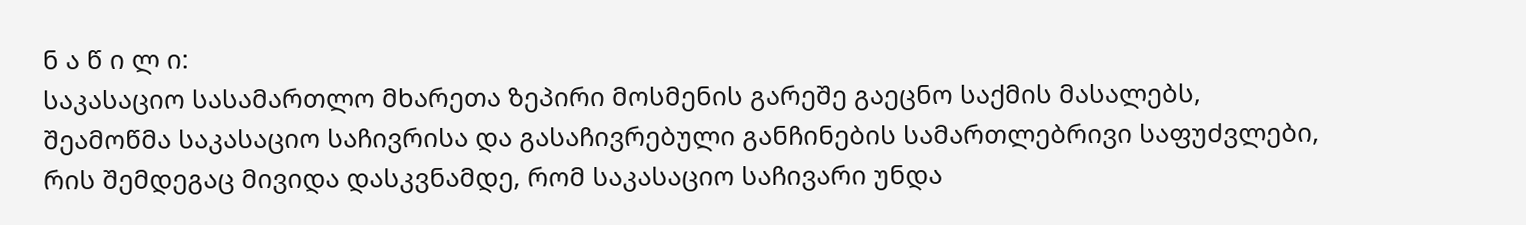ნ ა წ ი ლ ი:
საკასაციო სასამართლო მხარეთა ზეპირი მოსმენის გარეშე გაეცნო საქმის მასალებს, შეამოწმა საკასაციო საჩივრისა და გასაჩივრებული განჩინების სამართლებრივი საფუძვლები, რის შემდეგაც მივიდა დასკვნამდე, რომ საკასაციო საჩივარი უნდა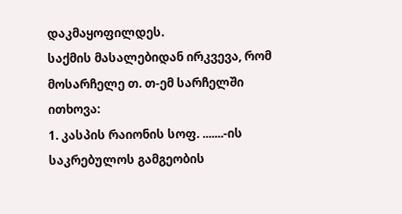დაკმაყოფილდეს.
საქმის მასალებიდან ირკვევა, რომ მოსარჩელე თ. თ-ემ სარჩელში ითხოვა:
1. კასპის რაიონის სოფ. .......-ის საკრებულოს გამგეობის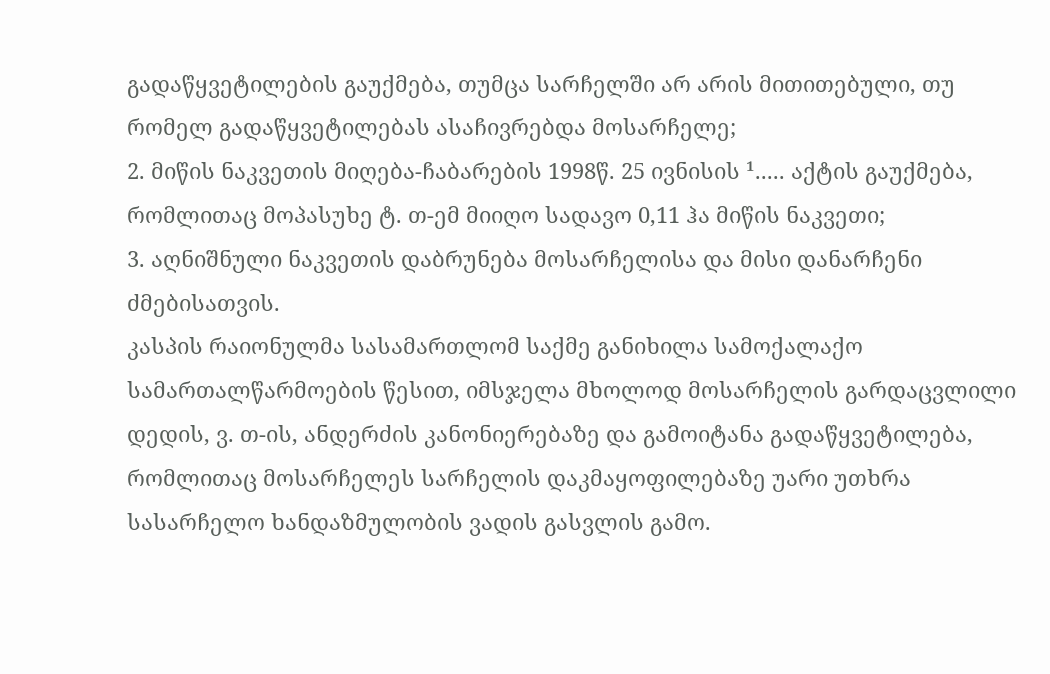გადაწყვეტილების გაუქმება, თუმცა სარჩელში არ არის მითითებული, თუ რომელ გადაწყვეტილებას ასაჩივრებდა მოსარჩელე;
2. მიწის ნაკვეთის მიღება-ჩაბარების 1998წ. 25 ივნისის ¹..... აქტის გაუქმება, რომლითაც მოპასუხე ტ. თ-ემ მიიღო სადავო 0,11 ჰა მიწის ნაკვეთი;
3. აღნიშნული ნაკვეთის დაბრუნება მოსარჩელისა და მისი დანარჩენი ძმებისათვის.
კასპის რაიონულმა სასამართლომ საქმე განიხილა სამოქალაქო სამართალწარმოების წესით, იმსჯელა მხოლოდ მოსარჩელის გარდაცვლილი დედის, ვ. თ-ის, ანდერძის კანონიერებაზე და გამოიტანა გადაწყვეტილება, რომლითაც მოსარჩელეს სარჩელის დაკმაყოფილებაზე უარი უთხრა სასარჩელო ხანდაზმულობის ვადის გასვლის გამო.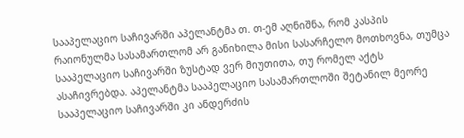სააპელაციო საჩივარში აპელანტმა თ. თ-ემ აღნიშნა, რომ კასპის რაიონულმა სასამართლომ არ განიხილა მისი სასარჩელო მოთხოვნა, თუმცა სააპელაციო საჩივარში ზუსტად ვერ მიუთითა, თუ რომელ აქტს ასაჩივრებდა. აპელანტმა სააპელაციო სასამართლოში შეტანილ მეორე სააპელაციო საჩივარში კი ანდერძის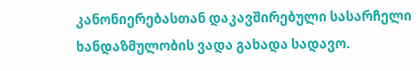კანონიერებასთან დაკავშირებული სასარჩელი ხანდაზმულობის ვადა გახადა სადავო.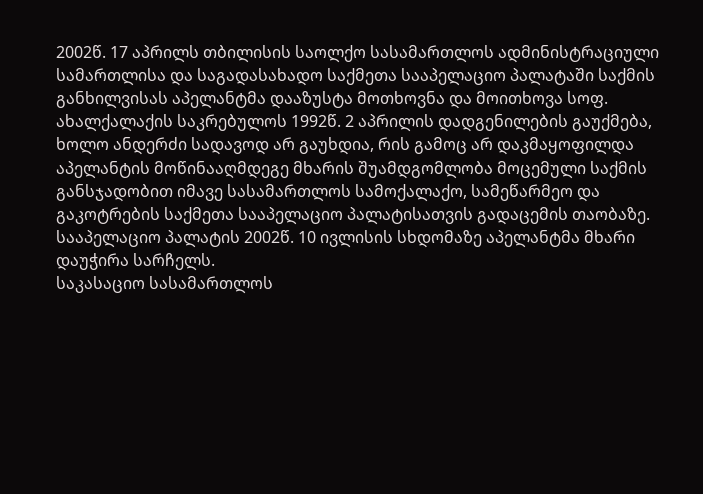2002წ. 17 აპრილს თბილისის საოლქო სასამართლოს ადმინისტრაციული სამართლისა და საგადასახადო საქმეთა სააპელაციო პალატაში საქმის განხილვისას აპელანტმა დააზუსტა მოთხოვნა და მოითხოვა სოფ. ახალქალაქის საკრებულოს 1992წ. 2 აპრილის დადგენილების გაუქმება, ხოლო ანდერძი სადავოდ არ გაუხდია, რის გამოც არ დაკმაყოფილდა აპელანტის მოწინააღმდეგე მხარის შუამდგომლობა მოცემული საქმის განსჯადობით იმავე სასამართლოს სამოქალაქო, სამეწარმეო და გაკოტრების საქმეთა სააპელაციო პალატისათვის გადაცემის თაობაზე.
სააპელაციო პალატის 2002წ. 10 ივლისის სხდომაზე აპელანტმა მხარი დაუჭირა სარჩელს.
საკასაციო სასამართლოს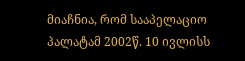მიაჩნია, რომ სააპელაციო პალატამ 2002წ. 10 ივლისს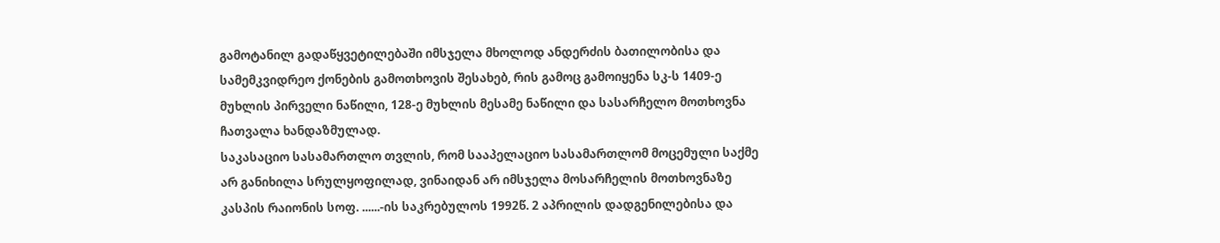გამოტანილ გადაწყვეტილებაში იმსჯელა მხოლოდ ანდერძის ბათილობისა და სამემკვიდრეო ქონების გამოთხოვის შესახებ, რის გამოც გამოიყენა სკ-ს 1409-ე მუხლის პირველი ნაწილი, 128-ე მუხლის მესამე ნაწილი და სასარჩელო მოთხოვნა ჩათვალა ხანდაზმულად.
საკასაციო სასამართლო თვლის, რომ სააპელაციო სასამართლომ მოცემული საქმე არ განიხილა სრულყოფილად, ვინაიდან არ იმსჯელა მოსარჩელის მოთხოვნაზე კასპის რაიონის სოფ. ......-ის საკრებულოს 1992წ. 2 აპრილის დადგენილებისა და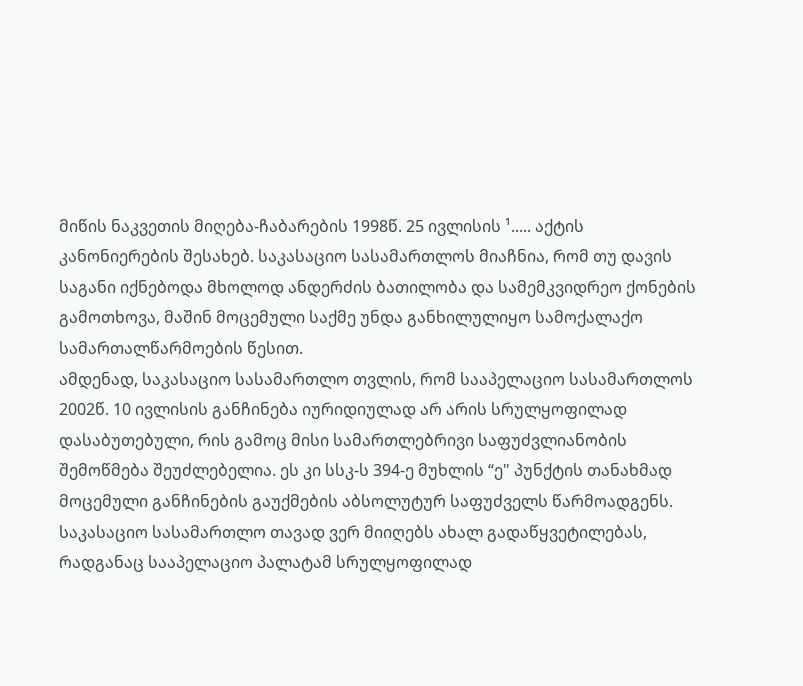მიწის ნაკვეთის მიღება-ჩაბარების 1998წ. 25 ივლისის ¹..... აქტის კანონიერების შესახებ. საკასაციო სასამართლოს მიაჩნია, რომ თუ დავის საგანი იქნებოდა მხოლოდ ანდერძის ბათილობა და სამემკვიდრეო ქონების გამოთხოვა, მაშინ მოცემული საქმე უნდა განხილულიყო სამოქალაქო სამართალწარმოების წესით.
ამდენად, საკასაციო სასამართლო თვლის, რომ სააპელაციო სასამართლოს 2002წ. 10 ივლისის განჩინება იურიდიულად არ არის სრულყოფილად დასაბუთებული, რის გამოც მისი სამართლებრივი საფუძვლიანობის შემოწმება შეუძლებელია. ეს კი სსკ-ს 394-ე მუხლის “ე" პუნქტის თანახმად მოცემული განჩინების გაუქმების აბსოლუტურ საფუძველს წარმოადგენს.
საკასაციო სასამართლო თავად ვერ მიიღებს ახალ გადაწყვეტილებას, რადგანაც სააპელაციო პალატამ სრულყოფილად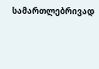სამართლებრივად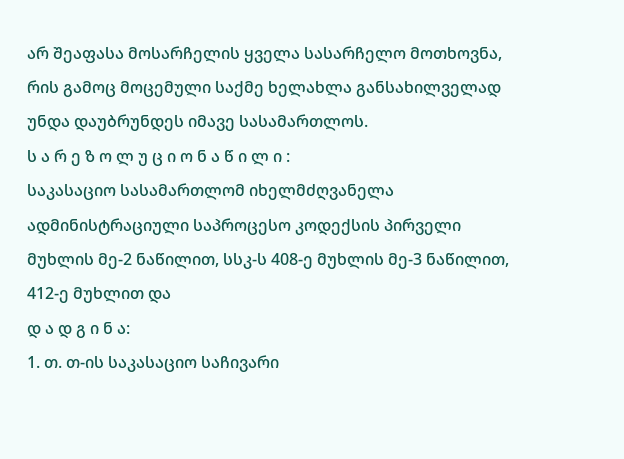არ შეაფასა მოსარჩელის ყველა სასარჩელო მოთხოვნა, რის გამოც მოცემული საქმე ხელახლა განსახილველად უნდა დაუბრუნდეს იმავე სასამართლოს.
ს ა რ ე ზ ო ლ უ ც ი ო ნ ა წ ი ლ ი :
საკასაციო სასამართლომ იხელმძღვანელა ადმინისტრაციული საპროცესო კოდექსის პირველი მუხლის მე-2 ნაწილით, სსკ-ს 408-ე მუხლის მე-3 ნაწილით, 412-ე მუხლით და
დ ა დ გ ი ნ ა:
1. თ. თ-ის საკასაციო საჩივარი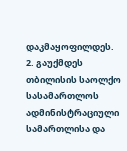დაკმაყოფილდეს.
2. გაუქმდეს თბილისის საოლქო სასამართლოს ადმინისტრაციული სამართლისა და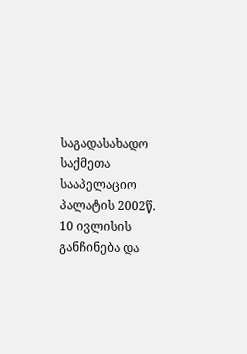საგადასახადო საქმეთა სააპელაციო პალატის 2002წ. 10 ივლისის განჩინება და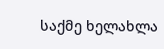საქმე ხელახლა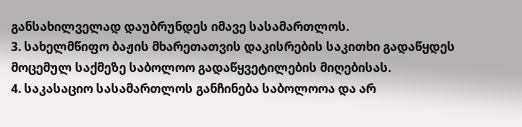განსახილველად დაუბრუნდეს იმავე სასამართლოს.
3. სახელმწიფო ბაჟის მხარეთათვის დაკისრების საკითხი გადაწყდეს მოცემულ საქმეზე საბოლოო გადაწყვეტილების მიღებისას.
4. საკასაციო სასამართლოს განჩინება საბოლოოა და არ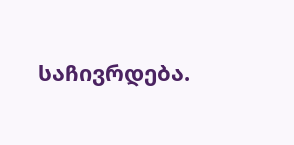საჩივრდება.